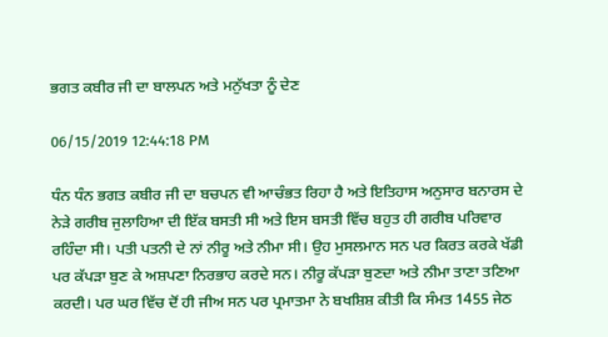ਭਗਤ ਕਬੀਰ ਜੀ ਦਾ ਬਾਲਪਨ ਅਤੇ ਮਨੁੱਖਤਾ ਨੂੰ ਦੇਣ

06/15/2019 12:44:18 PM

ਧੰਨ ਧੰਨ ਭਗਤ ਕਬੀਰ ਜੀ ਦਾ ਬਚਪਨ ਵੀ ਆਚੰਭਤ ਰਿਹਾ ਹੈ ਅਤੇ ਇਤਿਹਾਸ ਅਨੁਸਾਰ ਬਨਾਰਸ ਦੇ ਨੇੜੇ ਗਰੀਬ ਜੁਲਾਹਿਆ ਦੀ ਇੱਕ ਬਸਤੀ ਸੀ ਅਤੇ ਇਸ ਬਸਤੀ ਵਿੱਚ ਬਹੁਤ ਹੀ ਗਰੀਬ ਪਰਿਵਾਰ ਰਹਿੰਦਾ ਸੀ। ਪਤੀ ਪਤਨੀ ਦੇ ਨਾਂ ਨੀਰੂ ਅਤੇ ਨੀਮਾ ਸੀ। ਉਹ ਮੁਸਲਮਾਨ ਸਨ ਪਰ ਕਿਰਤ ਕਰਕੇ ਖੱਡੀ ਪਰ ਕੱਪੜਾ ਬੁਣ ਕੇ ਅਸ਼ਪਣਾ ਨਿਰਭਾਹ ਕਰਦੇ ਸਨ। ਨੀਰੂ ਕੱਪੜਾ ਬੁਣਦਾ ਅਤੇ ਨੀਮਾ ਤਾਣਾ ਤਣਿਆ ਕਰਦੀ। ਪਰ ਘਰ ਵਿੱਚ ਦੋਂ ਹੀ ਜੀਅ ਸਨ ਪਰ ਪ੍ਰਮਾਤਮਾ ਨੇ ਬਖਸ਼ਿਸ਼ ਕੀਤੀ ਕਿ ਸੰਮਤ 1455 ਜੇਠ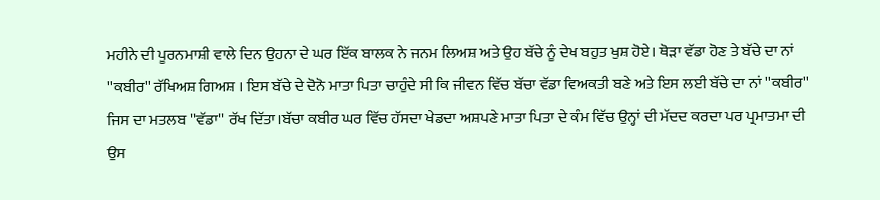ਮਹੀਨੇ ਦੀ ਪੂਰਨਮਾਸ਼ੀ ਵਾਲੇ ਦਿਨ ਉਹਨਾ ਦੇ ਘਰ ਇੱਕ ਬਾਲਕ ਨੇ ਜਨਮ ਲਿਅਸ਼ ਅਤੇ ਉਹ ਬੱਚੇ ਨੂੰ ਦੇਖ ਬਹੁਤ ਖੁਸ਼ ਹੋਏ। ਥੋੜਾ ਵੱਡਾ ਹੋਣ ਤੇ ਬੱਚੇ ਦਾ ਨਾਂ ''ਕਬੀਰ'' ਰੱਖਿਅਸ਼ ਗਿਅਸ਼ । ਇਸ ਬੱਚੇ ਦੇ ਦੋਨੋ ਮਾਤਾ ਪਿਤਾ ਚਾਹੁੰਦੇ ਸੀ ਕਿ ਜੀਵਨ ਵਿੱਚ ਬੱਚਾ ਵੱਡਾ ਵਿਅਕਤੀ ਬਣੇ ਅਤੇ ਇਸ ਲਈ ਬੱਚੇ ਦਾ ਨਾਂ ''ਕਬੀਰ'' ਜਿਸ ਦਾ ਮਤਲਬ ''ਵੱਡਾ'' ਰੱਖ ਦਿੱਤਾ।ਬੱਚਾ ਕਬੀਰ ਘਰ ਵਿੱਚ ਹੱਸਦਾ ਖੇਡਦਾ ਅਸ਼ਪਣੇ ਮਾਤਾ ਪਿਤਾ ਦੇ ਕੰਮ ਵਿੱਚ ਉਨ੍ਹਾਂ ਦੀ ਮੱਦਦ ਕਰਦਾ ਪਰ ਪ੍ਰਮਾਤਮਾ ਦੀ ਉਸ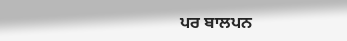ਪਰ ਬਾਲਪਨ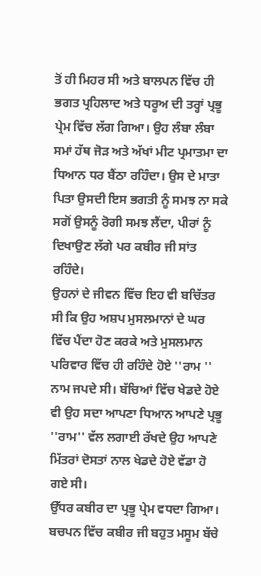ਤੋਂ ਹੀ ਮਿਹਰ ਸੀ ਅਤੇ ਬਾਲਪਨ ਵਿੱਚ ਹੀ ਭਗਤ ਪ੍ਰਹਿਲਾਦ ਅਤੇ ਧਰੂਅ ਦੀ ਤਰ੍ਹਾਂ ਪ੍ਰਭੂ ਪ੍ਰੇਮ ਵਿੱਚ ਲੱਗ ਗਿਆ। ਉਹ ਲੰਬਾ ਲੰਬਾ ਸਮਾਂ ਹੱਥ ਜੋੜ ਅਤੇ ਅੱਖਾਂ ਮੀਟ ਪ੍ਰਮਾਤਮਾ ਦਾ ਧਿਆਨ ਧਰ ਬੈਂਠਾ ਰਹਿੰਦਾ। ਉਸ ਦੇ ਮਾਤਾ ਪਿਤਾ ਉਸਦੀ ਇਸ ਭਗਤੀ ਨੂੰ ਸਮਝ ਨਾ ਸਕੇ ਸਗੋਂ ਉਸਨੂੰ ਰੋਗੀ ਸਮਝ ਲੈਂਦਾ, ਪੀਰਾਂ ਨੂੰ ਦਿਖਾਉਣ ਲੱਗੇ ਪਰ ਕਬੀਰ ਜੀ ਸਾਂਤ ਰਹਿੰਦੇ।
ਉਹਨਾਂ ਦੇ ਜੀਵਨ ਵਿੱਚ ਇਹ ਵੀ ਬਚਿੱਤਰ ਸੀ ਕਿ ਉਹ ਅਸ਼ਪ ਮੁਸਲਮਾਨਾਂ ਦੇ ਘਰ ਵਿੱਚ ਪੈਂਦਾ ਹੋਣ ਕਰਕੇ ਅਤੇ ਮੁਸਲਮਾਨ ਪਰਿਵਾਰ ਵਿੱਚ ਹੀ ਰਹਿੰਦੇ ਹੋਏ ''ਰਾਮ '' ਨਾਮ ਜਪਦੇ ਸੀ। ਬੱਚਿਆਂ ਵਿੱਚ ਖੇਡਦੇ ਹੋਏ ਵੀ ਉਹ ਸਦਾ ਆਪਣਾ ਧਿਆਨ ਆਪਣੇ ਪ੍ਰਭੂ ''ਰਾਮ'' ਵੱਲ ਲਗਾਈ ਰੱਖਦੇ ਉਹ ਆਪਣੇ ਮਿੱਤਰਾਂ ਦੋਸਤਾਂ ਨਾਲ ਖੇਡਦੇ ਹੋਏ ਵੱਡਾ ਹੋ ਗਏ ਸੀ।
ਉੱਧਰ ਕਬੀਰ ਦਾ ਪ੍ਰਭੂ ਪ੍ਰੇਮ ਵਧਦਾ ਗਿਆ। ਬਚਪਨ ਵਿੱਚ ਕਬੀਰ ਜੀ ਬਹੁਤ ਮਸੂਮ ਬੱਚੇ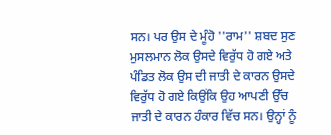ਸਨ। ਪਰ ਉਸ ਦੇ ਮੂੰਹੋ ''ਰਾਮ'' ਸ਼ਬਦ ਸੁਣ
ਮੁਸਲਮਾਨ ਲੋਕ ਉਸਦੇ ਵਿਰੁੱਧ ਹੋ ਗਏ ਅਤੇ ਪੰਡਿਤ ਲੋਕ ਉਸ ਦੀ ਜਾਤੀ ਦੇ ਕਾਰਨ ਉਸਦੇ ਵਿਰੁੱਧ ਹੋ ਗਏ ਕਿਉਂਕਿ ਉਹ ਆਪਣੀ ਉੱਚ ਜਾਤੀ ਦੇ ਕਾਰਨ ਹੰਕਾਰ ਵਿੱਚ ਸਨ। ਉਨ੍ਹਾਂ ਨੂੰ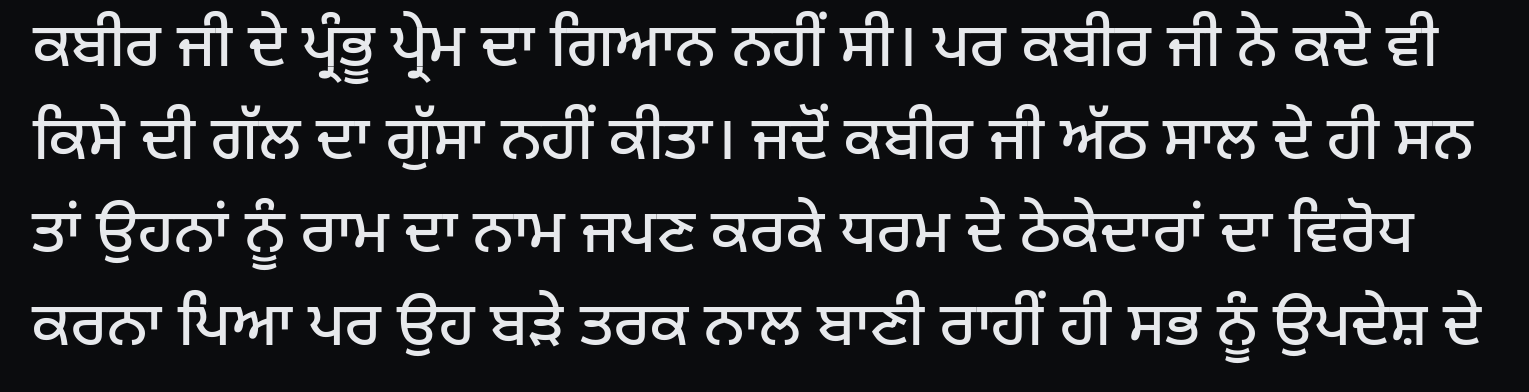ਕਬੀਰ ਜੀ ਦੇ ਪ੍ਰੰਭੂ ਪ੍ਰੇਮ ਦਾ ਗਿਆਨ ਨਹੀਂ ਸੀ। ਪਰ ਕਬੀਰ ਜੀ ਨੇ ਕਦੇ ਵੀ ਕਿਸੇ ਦੀ ਗੱਲ ਦਾ ਗੁੱਸਾ ਨਹੀਂ ਕੀਤਾ। ਜਦੋਂ ਕਬੀਰ ਜੀ ਅੱਠ ਸਾਲ ਦੇ ਹੀ ਸਨ ਤਾਂ ਉਹਨਾਂ ਨੂੰ ਰਾਮ ਦਾ ਨਾਮ ਜਪਣ ਕਰਕੇ ਧਰਮ ਦੇ ਠੇਕੇਦਾਰਾਂ ਦਾ ਵਿਰੋਧ ਕਰਨਾ ਪਿਆ ਪਰ ਉਹ ਬੜੇ ਤਰਕ ਨਾਲ ਬਾਣੀ ਰਾਹੀਂ ਹੀ ਸਭ ਨੂੰ ਉਪਦੇਸ਼ ਦੇ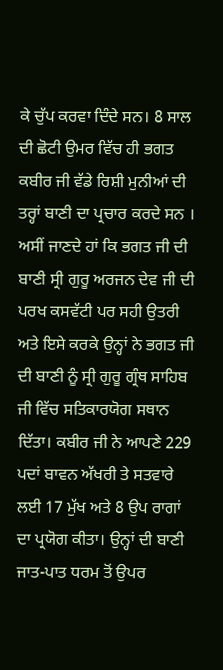ਕੇ ਚੁੱਪ ਕਰਵਾ ਦਿੰਦੇ ਸਨ। 8 ਸਾਲ ਦੀ ਛੋਟੀ ਉਮਰ ਵਿੱਚ ਹੀ ਭਗਤ ਕਬੀਰ ਜੀ ਵੱਡੇ ਰਿਸ਼ੀ ਮੁਨੀਆਂ ਦੀ ਤਰ੍ਹਾਂ ਬਾਣੀ ਦਾ ਪ੍ਰਚਾਰ ਕਰਦੇ ਸਨ ।
ਅਸੀਂ ਜਾਣਦੇ ਹਾਂ ਕਿ ਭਗਤ ਜੀ ਦੀ ਬਾਣੀ ਸ੍ਰੀ ਗੁਰੂ ਅਰਜਨ ਦੇਵ ਜੀ ਦੀ ਪਰਖ ਕਸਵੱਟੀ ਪਰ ਸਹੀ ਉਤਰੀ ਅਤੇ ਇਸੇ ਕਰਕੇ ਉਨ੍ਹਾਂ ਨੇ ਭਗਤ ਜੀ ਦੀ ਬਾਣੀ ਨੂੰ ਸ੍ਰੀ ਗੁਰੂ ਗ੍ਰੰਥ ਸਾਹਿਬ ਜੀ ਵਿੱਚ ਸਤਿਕਾਰਯੋਗ ਸਥਾਨ ਦਿੱਤਾ। ਕਬੀਰ ਜੀ ਨੇ ਆਪਣੇ 229 ਪਦਾਂ ਬਾਵਨ ਅੱਖਰੀ ਤੇ ਸਤਵਾਰੇ ਲਈ 17 ਮੁੱਖ ਅਤੇ 8 ਉਪ ਰਾਗਾਂ ਦਾ ਪ੍ਰਯੋਗ ਕੀਤਾ। ਉਨ੍ਹਾਂ ਦੀ ਬਾਣੀ ਜਾਤ-ਪਾਤ ਧਰਮ ਤੋਂ ਉਪਰ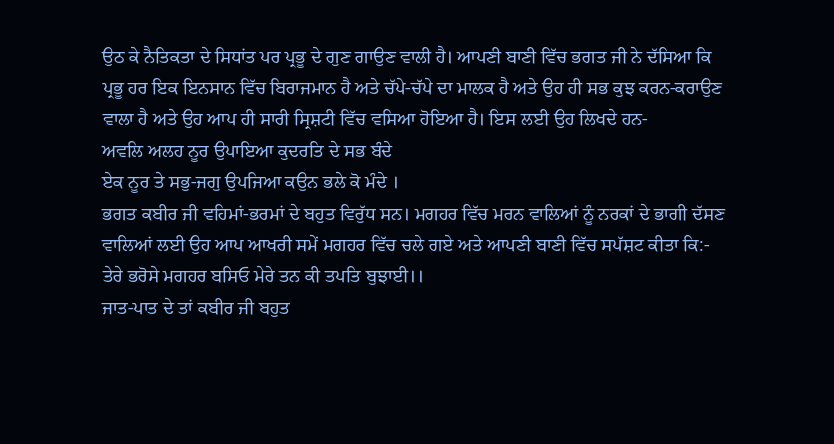ਉਠ ਕੇ ਨੈਤਿਕਤਾ ਦੇ ਸਿਧਾਂਤ ਪਰ ਪ੍ਰਭੂ ਦੇ ਗੁਣ ਗਾਉਣ ਵਾਲੀ ਹੈ। ਆਪਣੀ ਬਾਣੀ ਵਿੱਚ ਭਗਤ ਜੀ ਨੇ ਦੱਸਿਆ ਕਿ ਪ੍ਰਭੂ ਹਰ ਇਕ ਇਨਸਾਨ ਵਿੱਚ ਬਿਰਾਜਮਾਨ ਹੈ ਅਤੇ ਚੱਪੇ-ਚੱਪੇ ਦਾ ਮਾਲਕ ਹੈ ਅਤੇ ਉਹ ਹੀ ਸਭ ਕੁਝ ਕਰਨ-ਕਰਾਉਣ ਵਾਲਾ ਹੈ ਅਤੇ ਉਹ ਆਪ ਹੀ ਸਾਰੀ ਸ੍ਰਿਸ਼ਟੀ ਵਿੱਚ ਵਸਿਆ ਹੋਇਆ ਹੈ। ਇਸ ਲਈ ਉਹ ਲਿਖਦੇ ਹਨ-
ਅਵਲਿ ਅਲਹ ਨੂਰ ਉਪਾਇਆ ਕੁਦਰਤਿ ਦੇ ਸਭ ਬੰਦੇ
ਏਕ ਨੂਰ ਤੇ ਸਭੁ-ਜਗੁ ਉਪਜਿਆ ਕਉਨ ਭਲੇ ਕੋ ਮੰਦੇ ।
ਭਗਤ ਕਬੀਰ ਜੀ ਵਹਿਮਾਂ-ਭਰਮਾਂ ਦੇ ਬਹੁਤ ਵਿਰੁੱਧ ਸਨ। ਮਗਹਰ ਵਿੱਚ ਮਰਨ ਵਾਲਿਆਂ ਨੂੰ ਨਰਕਾਂ ਦੇ ਭਾਗੀ ਦੱਸਣ ਵਾਲਿਆਂ ਲਈ ਉਹ ਆਪ ਆਖਰੀ ਸਮੇਂ ਮਗਹਰ ਵਿੱਚ ਚਲੇ ਗਏ ਅਤੇ ਆਪਣੀ ਬਾਣੀ ਵਿੱਚ ਸਪੱਸ਼ਟ ਕੀਤਾ ਕਿ:-
ਤੇਰੇ ਭਰੋਸੇ ਮਗਹਰ ਬਸਿਓ ਮੇਰੇ ਤਨ ਕੀ ਤਪਤਿ ਬੁਝਾਈ।।
ਜਾਤ-ਪਾਤ ਦੇ ਤਾਂ ਕਬੀਰ ਜੀ ਬਹੁਤ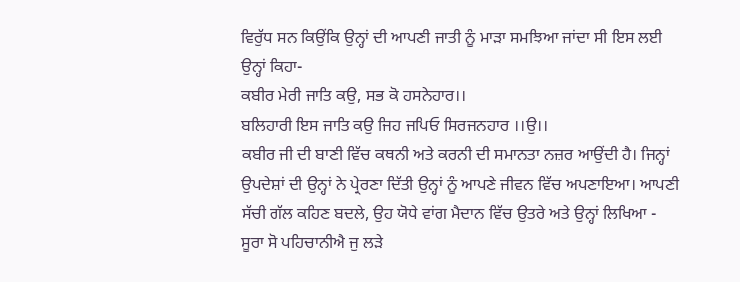ਵਿਰੁੱਧ ਸਨ ਕਿਉਂਕਿ ਉਨ੍ਹਾਂ ਦੀ ਆਪਣੀ ਜਾਤੀ ਨੂੰ ਮਾੜਾ ਸਮਝਿਆ ਜਾਂਦਾ ਸੀ ਇਸ ਲਈ ਉਨ੍ਹਾਂ ਕਿਹਾ-
ਕਬੀਰ ਮੇਰੀ ਜਾਤਿ ਕਉ, ਸਭ ਕੋ ਹਸਨੇਹਾਰ।।
ਬਲਿਹਾਰੀ ਇਸ ਜਾਤਿ ਕਉ ਜਿਹ ਜਪਿਓ ਸਿਰਜਨਹਾਰ ।।ਉ।।
ਕਬੀਰ ਜੀ ਦੀ ਬਾਣੀ ਵਿੱਚ ਕਥਨੀ ਅਤੇ ਕਰਨੀ ਦੀ ਸਮਾਨਤਾ ਨਜ਼ਰ ਆਉਂਦੀ ਹੈ। ਜਿਨ੍ਹਾਂ ਉਪਦੇਸ਼ਾਂ ਦੀ ਉਨ੍ਹਾਂ ਨੇ ਪ੍ਰੇਰਣਾ ਦਿੱਤੀ ਉਨ੍ਹਾਂ ਨੂੰ ਆਪਣੇ ਜੀਵਨ ਵਿੱਚ ਅਪਣਾਇਆ। ਆਪਣੀ ਸੱਚੀ ਗੱਲ ਕਹਿਣ ਬਦਲੇ, ਉਹ ਯੋਧੇ ਵਾਂਗ ਮੈਦਾਨ ਵਿੱਚ ਉਤਰੇ ਅਤੇ ਉਨ੍ਹਾਂ ਲਿਖਿਆ -
ਸੂਰਾ ਸੋ ਪਹਿਚਾਨੀਐ ਜੁ ਲੜੇ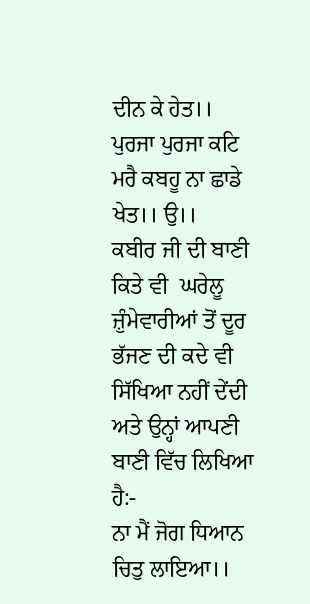ਦੀਨ ਕੇ ਹੇਤ।।
ਪੁਰਜਾ ਪੁਰਜਾ ਕਟਿ ਮਰੈ ਕਬਹੂ ਨਾ ਛਾਡੇ ਖੇਤ।। ਉ।।
ਕਬੀਰ ਜੀ ਦੀ ਬਾਣੀ ਕਿਤੇ ਵੀ  ਘਰੇਲੂ ਜ਼ੁੰਮੇਵਾਰੀਆਂ ਤੋਂ ਦੂਰ ਭੱਜਣ ਦੀ ਕਦੇ ਵੀ ਸਿੱਖਿਆ ਨਹੀਂ ਦੇਂਦੀ ਅਤੇ ਉਨ੍ਹਾਂ ਆਪਣੀ ਬਾਣੀ ਵਿੱਚ ਲਿਖਿਆ ਹੈ:-
ਨਾ ਮੈਂ ਜੋਗ ਧਿਆਨ ਚਿਤੁ ਲਾਇਆ।।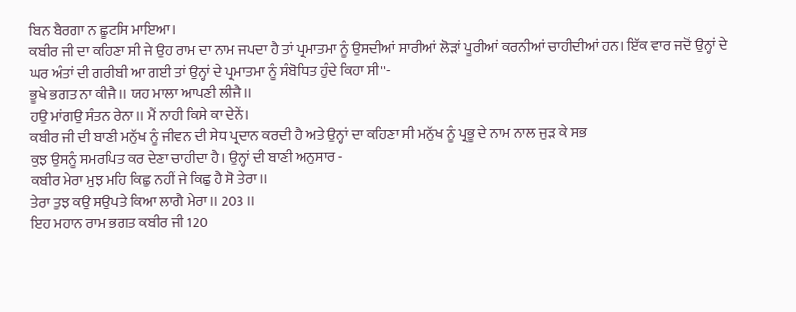ਬਿਨ ਬੈਰਗਾ ਨ ਛੂਟਸਿ ਮਾਇਆ।
ਕਬੀਰ ਜੀ ਦਾ ਕਹਿਣਾ ਸੀ ਜੇ ਉਹ ਰਾਮ ਦਾ ਨਾਮ ਜਪਦਾ ਹੈ ਤਾਂ ਪ੍ਰਮਾਤਮਾ ਨੂੰ ਉਸਦੀਆਂ ਸਾਰੀਆਂ ਲੋੜਾਂ ਪੂਰੀਆਂ ਕਰਨੀਆਂ ਚਾਹੀਦੀਆਂ ਹਨ। ਇੱਕ ਵਾਰ ਜਦੋਂ ਉਨ੍ਹਾਂ ਦੇ ਘਰ ਅੰਤਾਂ ਦੀ ਗਰੀਬੀ ਆ ਗਈ ਤਾਂ ਉਨ੍ਹਾਂ ਦੇ ਪ੍ਰਮਾਤਮਾ ਨੂੰ ਸੰਬੋਧਿਤ ਹੁੰਦੇ ਕਿਹਾ ਸੀ''-
ਭੂਖੇ ਭਗਤ ਨਾ ਕੀਜੈ।। ਯਹ ਮਾਲਾ ਆਪਣੀ ਲੀਜੈ।।
ਹਉ ਮਾਂਗਉ ਸੰਤਨ ਰੇਨਾ।। ਮੈਂ ਨਾਹੀ ਕਿਸੇ ਕਾ ਦੇਨੇਂ।
ਕਬੀਰ ਜੀ ਦੀ ਬਾਣੀ ਮਨੁੱਖ ਨੂੰ ਜੀਵਨ ਦੀ ਸੇਧ ਪ੍ਰਦਾਨ ਕਰਦੀ ਹੈ ਅਤੇ ਉਨ੍ਹਾਂ ਦਾ ਕਹਿਣਾ ਸੀ ਮਨੁੱਖ ਨੂੰ ਪ੍ਰਭੂ ਦੇ ਨਾਮ ਨਾਲ ਜੁੜ ਕੇ ਸਭ
ਕੁਝ ਉਸਨੂੰ ਸਮਰਪਿਤ ਕਰ ਦੇਣਾ ਚਾਹੀਦਾ ਹੈ। ਉਨ੍ਹਾਂ ਦੀ ਬਾਣੀ ਅਨੁਸਾਰ -
ਕਬੀਰ ਮੇਰਾ ਮੁਝ ਮਹਿ ਕਿਛੁ ਨਹੀਂ ਜੇ ਕਿਛੁ ਹੈ ਸੋ ਤੇਰਾ।।
ਤੇਰਾ ਤੁਝ ਕਉ ਸਉਪਤੇ ਕਿਆ ਲਾਗੈ ਮੇਰਾ।। 203 ।।
ਇਹ ਮਹਾਨ ਰਾਮ ਭਗਤ ਕਬੀਰ ਜੀ 120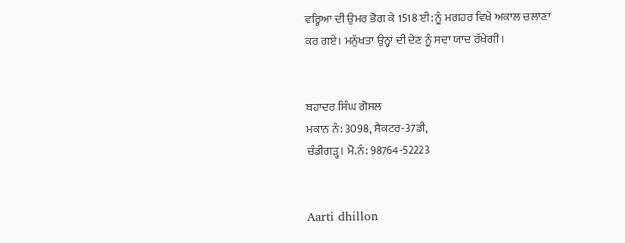ਵਰ੍ਹਿਆ ਦੀ ਉਮਰ ਭੋਗ ਕੇ 1518 ਈ: ਨੂੰ ਮਗਹਰ ਵਿਖੇ ਅਕਾਲ ਚਲਾਣਾ ਕਰ ਗਏ। ਮਨੁੱਖਤਾ ਉਨ੍ਹਾਂ ਦੀ ਦੇਣ ਨੂੰ ਸਦਾ ਯਾਦ ਰੱਖੇਗੀ।


ਬਹਾਦਰ ਸਿੰਘ ਗੋਸਲ
ਮਕਾਨ ਨੰ: 3098, ਸੈਕਟਰ-37ਡੀ,
ਚੰਡੀਗੜ੍ਹ। ਮੋ.ਨੰ: 98764-52223


Aarti dhillon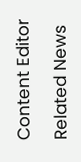Content Editor

Related News